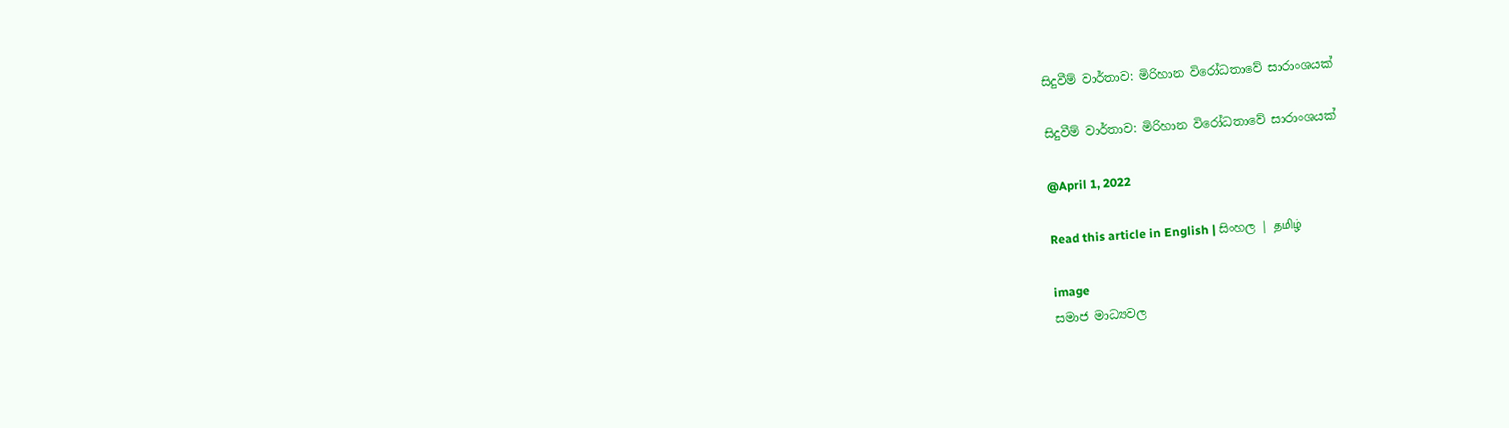සිදුවීම් වාර්තාව: මිරිහාන විරෝධතාවේ සාරාංශයක්

සිදුවීම් වාර්තාව: මිරිහාන විරෝධතාවේ සාරාංශයක්

@April 1, 2022

Read this article in English | සිංහල | தமிழ்

image
සමාජ මාධ්‍යවල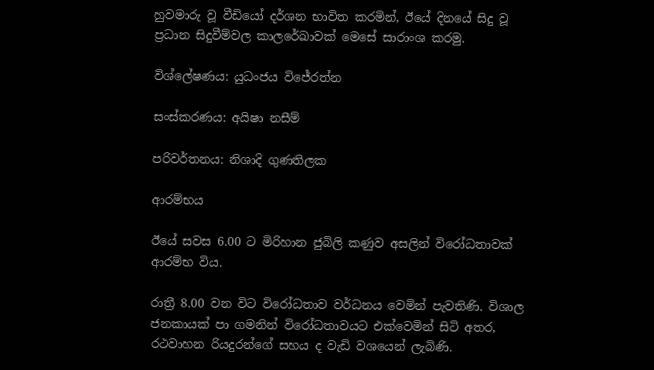හුවමාරු වූ වීඩියෝ දර්ශන භාවිත කරමින්, ඊයේ දිනයේ සිදු වූ ප්‍රධාන සිදුවීම්වල කාලරේඛාවක් මෙසේ සාරාංශ කරමු.

විශ්ලේෂණය: යුධංජය විජේරත්න

සංස්කරණය: අයිෂා නසීම්

පරිවර්තනය: නිශාදි ගුණතිලක

ආරම්භය

ඊයේ සවස 6.00 ට මිරිහාන ජුබිලි කණුව අසලින් විරෝධතාවක් ආරම්භ විය.

රාත්‍රී 8.00 වන විට විරෝධතාව වර්ධනය වෙමින් පැවතිණි. විශාල ජනකායක් පා ගමනින් විරෝධතාවයට එක්වෙමින් සිටි අතර, රථවාහන රියදුරන්ගේ සහය ද වැඩි වශයෙන් ලැබිණි.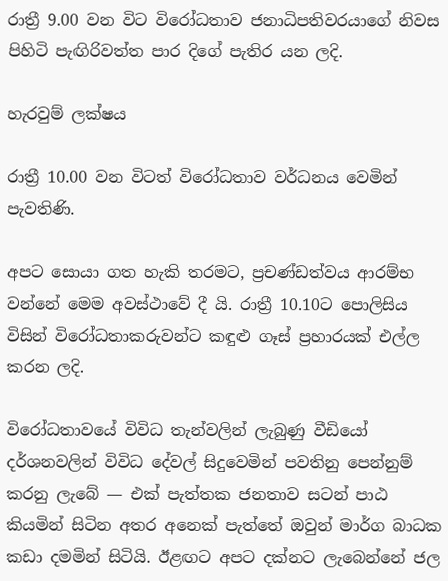රාත්‍රී 9.00 වන විට විරෝධතාව ජනාධිපතිවරයාගේ නිවස පිහිටි පැඟිරිවත්ත පාර දිගේ පැතිර යන ලදි.

හැරවුම් ලක්ෂය

රාත්‍රී 10.00 වන විටත් විරෝධතාව වර්ධනය වෙමින් පැවතිණි.

අපට සොයා ගත හැකි තරමට, ප්‍රචණ්ඩත්වය ආරම්භ වන්නේ මෙම අවස්ථාවේ දී යි. රාත්‍රී 10.10ට පොලිසිය විසින් විරෝධතාකරුවන්ට කඳුළු ගෑස් ප්‍රහාරයක් එල්ල කරන ලදි.

විරෝධතාවයේ විවිධ තැන්වලින් ලැබුණු වීඩියෝ දර්ශනවලින් විවිධ දේවල් සිදුවෙමින් පවතිනු පෙන්නුම් කරනු ලැබේ — එක් පැත්තක ජනතාව සටන් පාඨ කියමින් සිටින අතර අනෙක් පැත්තේ ඔවුන් මාර්ග බාධක කඩා දමමින් සිටියි. ඊළඟට අපට දක්නට ලැබෙන්නේ ජල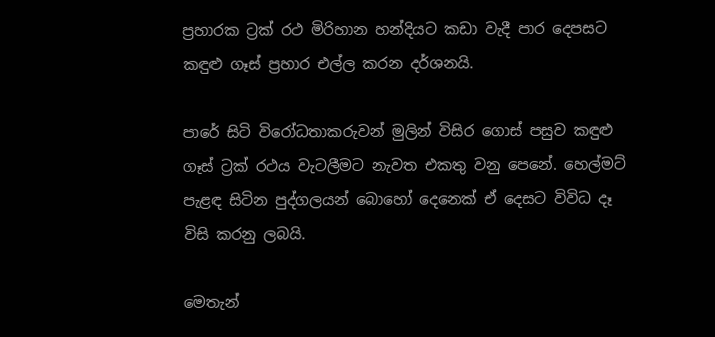ප්‍රහාරක ට්‍රක් රථ මිරිහාන හන්දියට කඩා වැදී පාර දෙපසට කඳුළු ගෑස් ප්‍රහාර එල්ල කරන දර්ශනයි.

පාරේ සිටි විරෝධතාකරුවන් මුලින් විසිර ගොස් පසුව කඳුළු ගෑස් ට්‍රක් රථය වැටලීමට නැවත එකතු වනු පෙනේ. හෙල්මට් පැළඳ සිටින පුද්ගලයන් බොහෝ දෙනෙක් ඒ දෙසට විවිධ දෑ විසි කරනු ලබයි.

මෙතැන්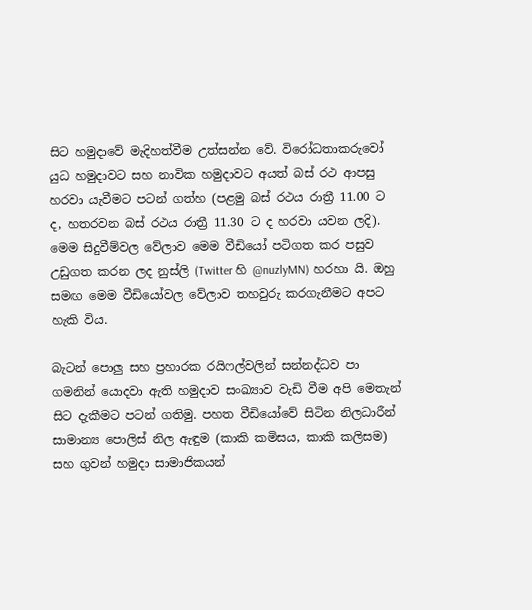සිට හමුදාවේ මැදිහත්වීම උත්සන්න වේ. විරෝධතාකරුවෝ යුධ හමුදාවට සහ නාවික හමුදාවට අයත් බස් රථ ආපසු හරවා යැවීමට පටන් ගත්හ (පළමු බස් රථය රාත්‍රී 11.00 ට ද, හතරවන බස් රථය රාත්‍රී 11.30 ට ද හරවා යවන ලදි). මෙම සිදුවීම්වල වේලාව මෙම වීඩියෝ පටිගත කර පසුව උඩුගත කරන ලද නුස්ලි (Twitter හි @nuzlyMN) හරහා යි. ඔහු සමඟ මෙම වීඩියෝවල වේලාව තහවුරු කරගැනීමට අපට හැකි විය.

බැටන් පොලු සහ ප්‍රහාරක රයිෆල්වලින් සන්නද්ධව පා ගමනින් යොදවා ඇති හමුදාව සංඛ්‍යාව වැඩි වීම අපි මෙතැන් සිට දැකීමට පටන් ගතිමු. පහත වීඩියෝවේ සිටින නිලධාරීන් සාමාන්‍ය පොලිස් නිල ඇඳුම (කාකි කමිසය, කාකි කලිසම) සහ ගුවන් හමුදා සාමාජිකයන්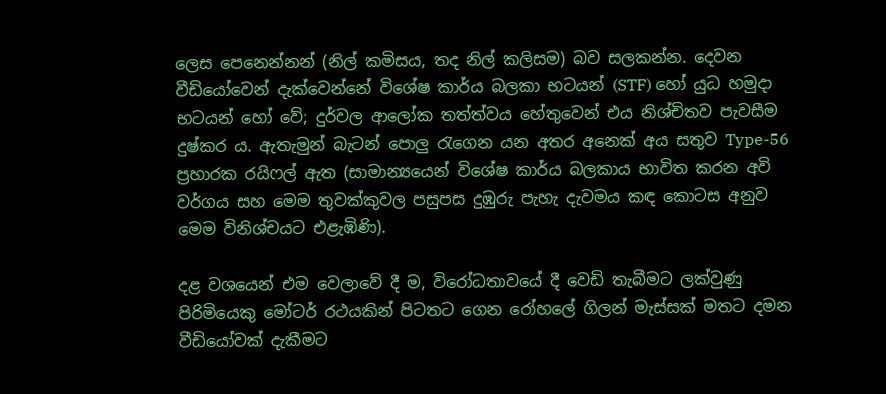ලෙස පෙනෙන්නන් (නිල් කමිසය, තද නිල් කලිසම) බව සලකන්න. දෙවන වීඩියෝවෙන් දැක්වෙන්නේ විශේෂ කාර්ය බලකා භටයන් (STF) හෝ යුධ හමුදා භටයන් හෝ වේ; දුර්වල ආලෝක තත්ත්වය හේතුවෙන් එය නිශ්චිතව පැවසීම දුෂ්කර ය. ඇතැමුන් බැටන් පොලු රැගෙන යන අතර අනෙක් අය සතුව Type-56 ප්‍රහාරක රයිෆල් ඇත (සාමාන්‍යයෙන් විශේෂ කාර්ය බලකාය භාවිත කරන අවි වර්ගය සහ මෙම තුවක්කුවල පසුපස දුඹුරු පැහැ දැවමය කඳ කොටස අනුව මෙම විනිශ්චයට එළැඹිණි).

දළ වශයෙන් එම වෙලාවේ දී ම, විරෝධතාවයේ දී වෙඩි තැබීමට ලක්වුණු පිරිමියෙකු මෝටර් රථයකින් පිටතට ගෙන රෝහලේ ගිලන් මැස්සක් මතට දමන වීඩියෝවක් දැකීමට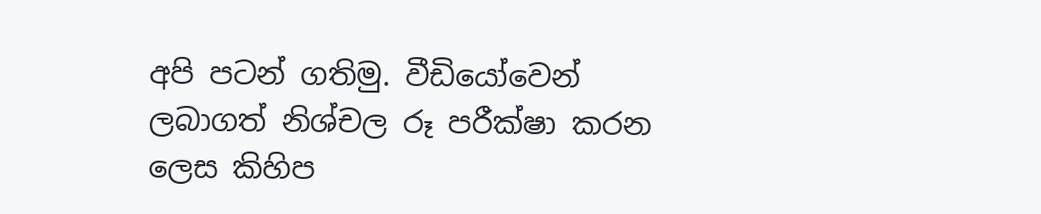අපි පටන් ගතිමු. වීඩියෝවෙන් ලබාගත් නිශ්චල රූ පරීක්ෂා කරන ලෙස කිහිප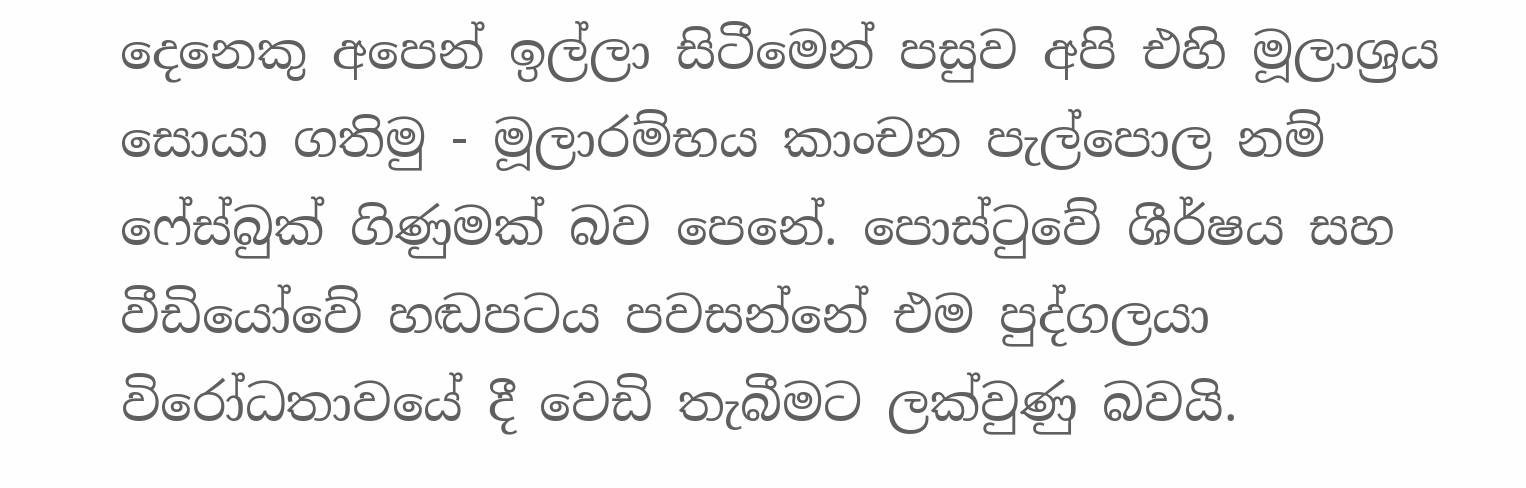දෙනෙකු අපෙන් ඉල්ලා සිටීමෙන් පසුව අපි එහි මූලාශ්‍රය සොයා ගතිමු - මූලාරම්භය කාංචන පැල්පොල නම් ෆේස්බුක් ගිණුමක් බව පෙනේ. පොස්ටුවේ ශීර්ෂය සහ වීඩියෝවේ හඬපටය පවසන්නේ එම පුද්ගලයා විරෝධතාවයේ දී වෙඩි තැබීමට ලක්වුණු බවයි.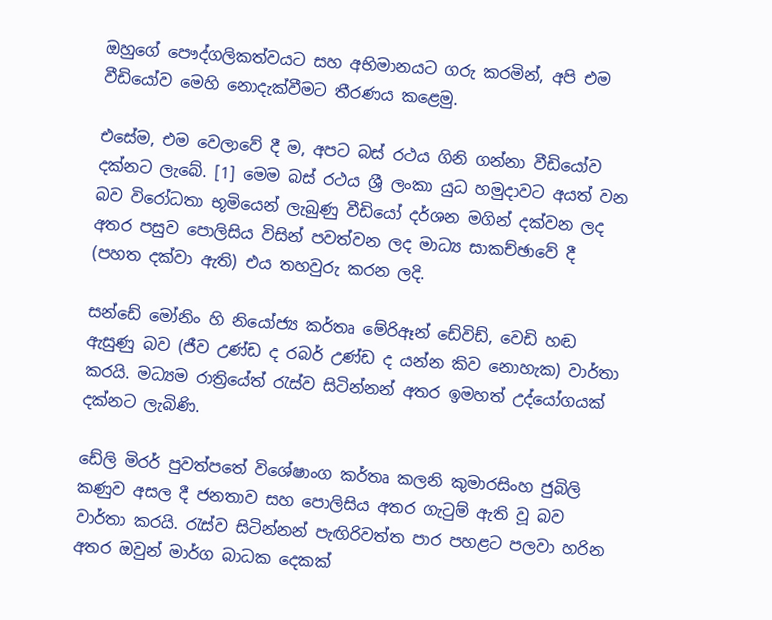ඔහුගේ පෞද්ගලිකත්වයට සහ අභිමානයට ගරු කරමින්, අපි එම වීඩියෝව මෙහි නොදැක්වීමට තීරණය කළෙමු.

එසේම, එම වෙලාවේ දී ම, අපට බස් රථය ගිනි ගන්නා වීඩියෝව දක්නට ලැබේ. [1] මෙම බස් රථය ශ්‍රී ලංකා යුධ හමුදාවට අයත් වන බව විරෝධතා භූමියෙන් ලැබුණු වීඩියෝ දර්ශන මගින් දක්වන ලද අතර පසුව පොලිසිය විසින් පවත්වන ලද මාධ්‍ය සාකච්ඡාවේ දී (පහත දක්වා ඇති) එය තහවුරු කරන ලදි.

සන්ඩේ මෝනිං හි නියෝජ්‍ය කර්තෘ මේරිඈන් ඩේවිඩ්, වෙඩි හඬ ඇසුණු බව (ජීව උණ්ඩ ද රබර් උණ්ඩ ද යන්න කිව නොහැක) වාර්තා කරයි. මධ්‍යම රාත්‍රියේත් රැස්ව සිටින්නන් අතර ඉමහත් උද්යෝගයක් දක්නට ලැබිණි.

ඩේලි මිරර් පුවත්පතේ විශේෂාංග කර්තෘ කලනි කුමාරසිංහ ජුබිලි කණුව අසල දී ජනතාව සහ පොලිසිය අතර ගැටුම් ඇති වූ බව වාර්තා කරයි. රැස්ව සිටින්නන් පැඟිරිවත්ත පාර පහළට පලවා හරින අතර ඔවුන් මාර්ග බාධක දෙකක්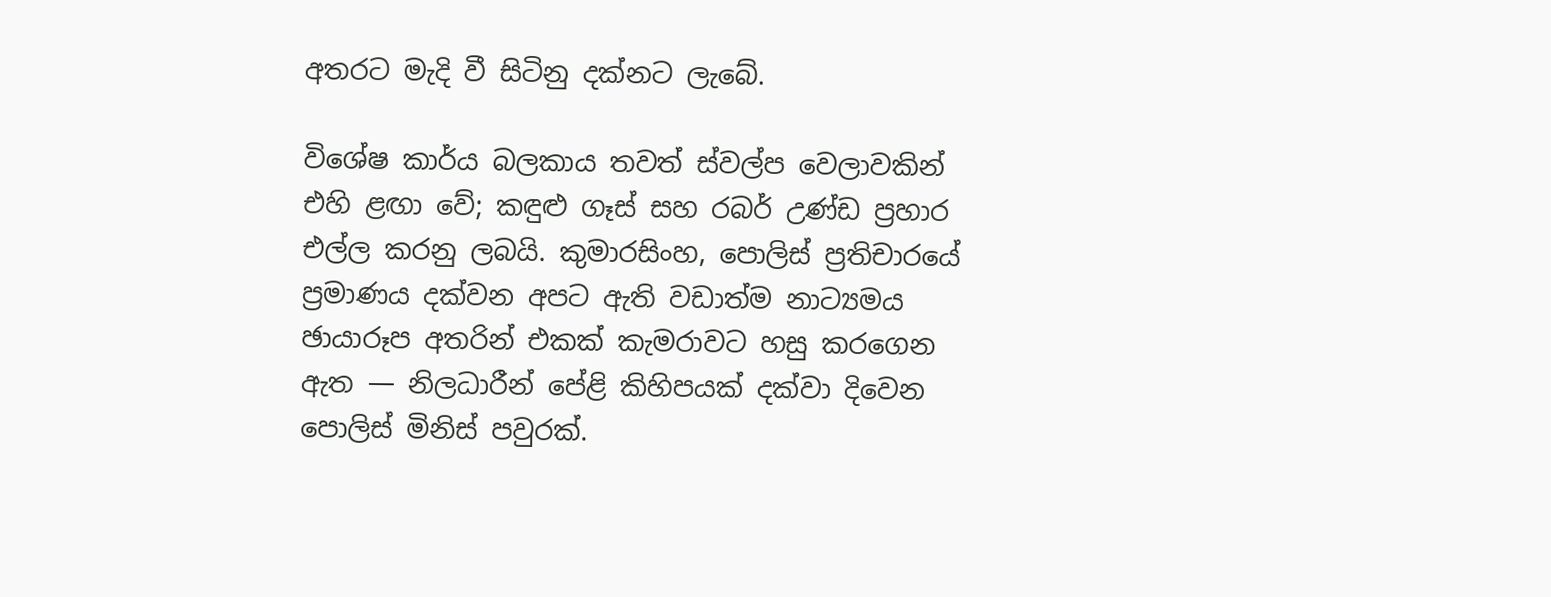අතරට මැදි වී සිටිනු දක්නට ලැබේ.

විශේෂ කාර්ය බලකාය තවත් ස්වල්ප වෙලාවකින් එහි ළඟා වේ; කඳුළු ගෑස් සහ රබර් උණ්ඩ ප්‍රහාර එල්ල කරනු ලබයි. කුමාරසිංහ, පොලිස් ප්‍රතිචාරයේ ප්‍රමාණය දක්වන අපට ඇති වඩාත්ම නාට්‍යමය ඡායාරූප අතරින් එකක් කැමරාවට හසු කරගෙන ඇත — නිලධාරීන් පේළි කිහිපයක් දක්වා දිවෙන පොලිස් මිනිස් පවුරක්.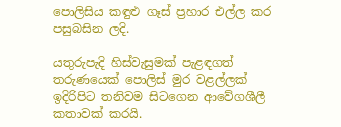පොලිසිය කඳුළු ගෑස් ප්‍රහාර එල්ල කර පසුබසින ලදි.

යතුරුපැදි හිස්වැසුමක් පැළඳගත් තරුණයෙක් පොලිස් මුර වළල්ලක් ඉදිරිපිට තනිවම සිටගෙන ආවේගශීලී කතාවක් කරයි.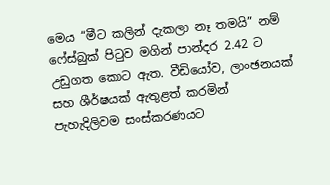මෙය “මීට කලින් දැකලා නෑ තමයි” නම් ෆේස්බුක් පිටුව මගින් පාන්දර 2.42 ට උඩුගත කොට ඇත. වීඩියෝව, ලාංඡනයක් සහ ශීර්ෂයක් ඇතුළත් කරමින් පැහැදිලිවම සංස්කරණයට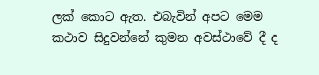ලක් කොට ඇත. එබැවින් අපට මෙම කථාව සිදුවන්නේ කුමන අවස්ථාවේ දී ද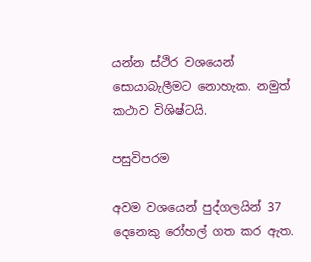යන්න ස්ථිර වශයෙන් සොයාබැලීමට නොහැක. නමුත් කථාව විශිෂ්ටයි.

පසුවිපරම

අවම වශයෙන් පුද්ගලයින් 37 දෙනෙකු රෝහල් ගත කර ඇත.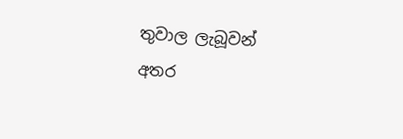තුවාල ලැබූවන් අතර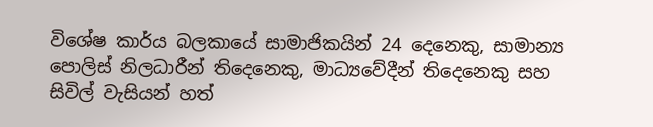විශේෂ කාර්ය බලකායේ සාමාජිකයින් 24 දෙනෙකු, සාමාන්‍ය පොලිස් නිලධාරීන් තිදෙනෙකු, මාධ්‍යවේදීන් තිදෙනෙකු සහ සිවිල් වැසියන් හත්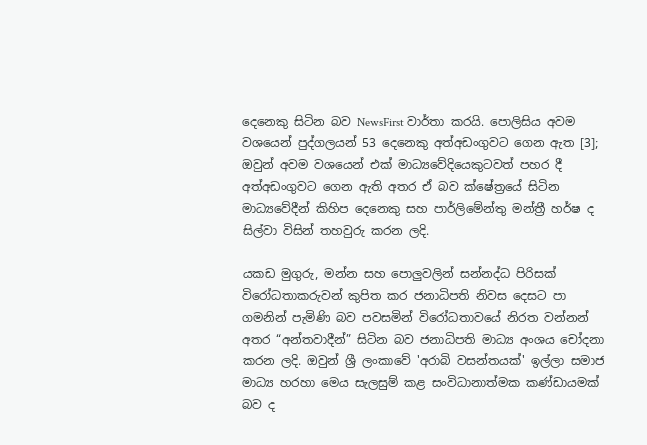දෙනෙකු සිටින බව NewsFirst වාර්තා කරයි. පොලිසිය අවම වශයෙන් පුද්ගලයන් 53 දෙනෙකු අත්අඩංගුවට ගෙන ඇත [3]; ඔවුන් අවම වශයෙන් එක් මාධ්‍යවේදියෙකුටවත් පහර දී අත්අඩංගුවට ගෙන ඇති අතර ඒ බව ක්ෂේත්‍රයේ සිටින මාධ්‍යවේදීන් කිහිප දෙනෙකු සහ පාර්ලිමේන්තු මන්ත්‍රී හර්ෂ ද සිල්වා විසින් තහවුරු කරන ලදි.

යකඩ මුගුරු, මන්න සහ පොලුවලින් සන්නද්ධ පිරිසක් විරෝධතාකරුවන් කුපිත කර ජනාධිපති නිවස දෙසට පා ගමනින් පැමිණි බව පවසමින් විරෝධතාවයේ නිරත වන්නන් අතර “අන්තවාදීන්” සිටින බව ජනාධිපති මාධ්‍ය අංශය චෝදනා කරන ලදි. ඔවුන් ශ්‍රී ලංකාවේ 'අරාබි වසන්තයක්' ඉල්ලා සමාජ මාධ්‍ය හරහා මෙය සැලසුම් කළ සංවිධානාත්මක කණ්ඩායමක් බව ද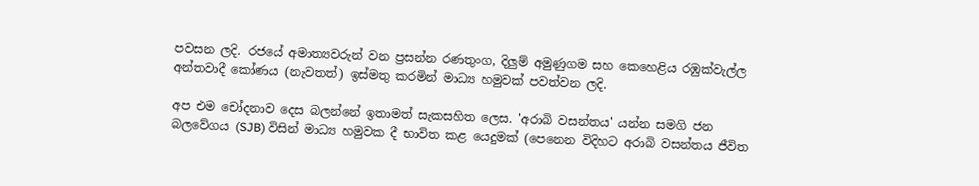පවසන ලදි. රජයේ අමාත්‍යවරුන් වන ප්‍රසන්න රණතුංග, දිලුම් අමුණුගම සහ කෙහෙළිය රඹුක්වැල්ල අන්තවාදී කෝණය (නැවතත්) ඉස්මතු කරමින් මාධ්‍ය හමුවක් පවත්වන ලදි.

අප එම චෝදනාව දෙස බලන්නේ ඉතාමත් සැකසහිත ලෙස. 'අරාබි වසන්තය' යන්න සමගි ජන බලවේගය (SJB) විසින් මාධ්‍ය හමුවක දී භාවිත කළ යෙදුමක් (පෙනෙන විදිහට අරාබි වසන්තය ජීවිත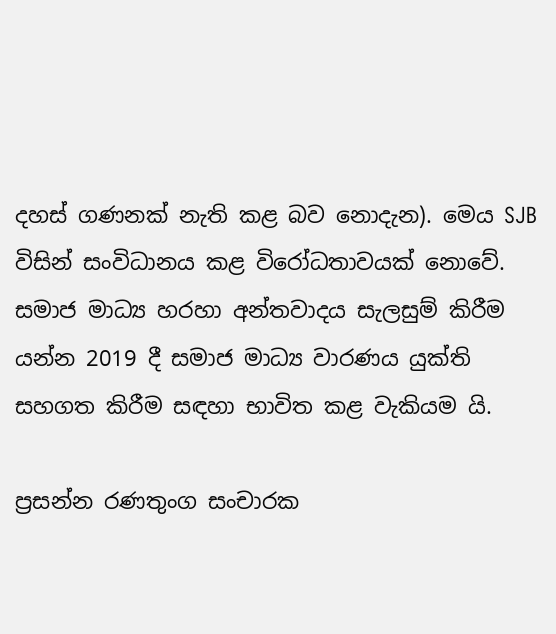දහස් ගණනක් නැති කළ බව නොදැන). මෙය SJB විසින් සංවිධානය කළ විරෝධතාවයක් නොවේ. සමාජ මාධ්‍ය හරහා අන්තවාදය සැලසුම් කිරීම යන්න 2019 දී සමාජ මාධ්‍ය වාරණය යුක්ති සහගත කිරීම සඳහා භාවිත කළ වැකියම යි.

ප්‍රසන්න රණතුංග සංචාරක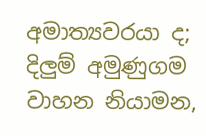අමාත්‍යවරයා ද; දිලුම් අමුණුගම වාහන නියාමන,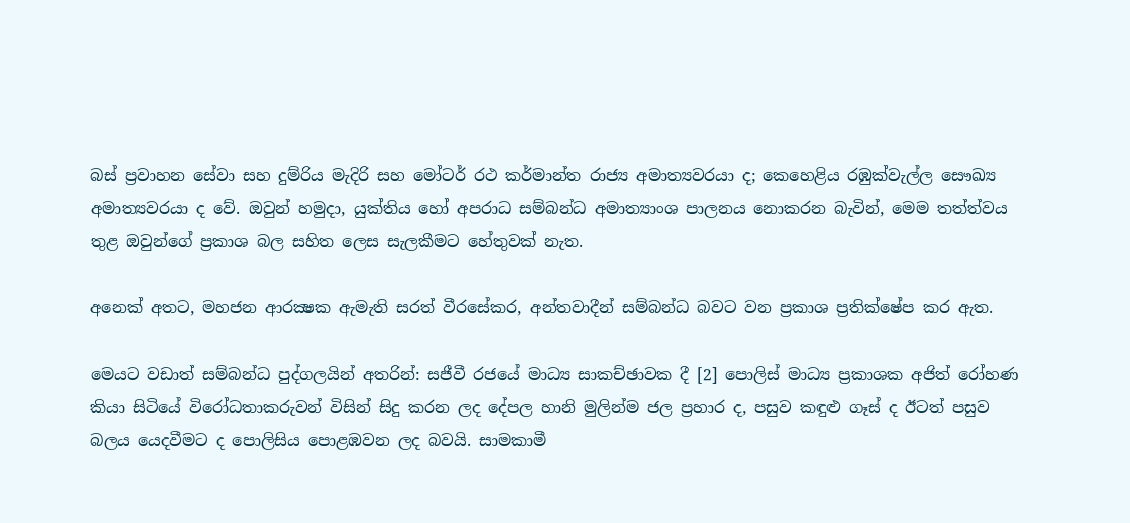බස් ප්‍රවාහන සේවා සහ දුම්රිය මැදිරි සහ මෝටර් රථ කර්මාන්ත රාජ්‍ය අමාත්‍යවරයා ද; කෙහෙළිය රඹුක්වැල්ල සෞඛ්‍ය අමාත්‍යවරයා ද වේ. ඔවුන් හමුදා, යුක්තිය හෝ අපරාධ සම්බන්ධ අමාත්‍යාංශ පාලනය නොකරන බැවින්, මෙම තත්ත්වය තුළ ඔවුන්ගේ ප්‍රකාශ බල සහිත ලෙස සැලකීමට හේතුවක් නැත.

අනෙක් අතට, මහජන ආරක්‍ෂක ඇමැති සරත් වීරසේකර, අන්තවාදීන් සම්බන්ධ බවට වන ප්‍රකාශ ප්‍රතික්ෂේප කර ඇත.

මෙයට වඩාත් සම්බන්ධ පුද්ගලයින් අතරින්: සජීවී රජයේ මාධ්‍ය සාකච්ඡාවක දී [2] පොලිස් මාධ්‍ය ප්‍රකාශක අජිත් රෝහණ කියා සිටියේ විරෝධතාකරුවන් විසින් සිදු කරන ලද දේපල හානි මුලින්ම ජල ප්‍රහාර ද, පසුව කඳුළු ගෑස් ද ඊටත් පසුව බලය යෙදවීමට ද පොලිසිය පොළඹවන ලද බවයි. සාමකාමී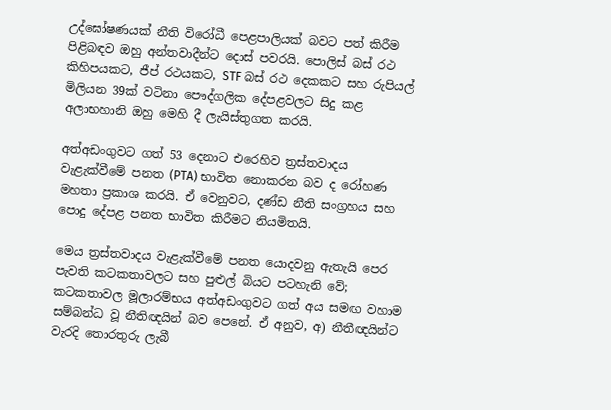උද්ඝෝෂණයක් නීති විරෝධී පෙළපාලියක් බවට පත් කිරීම පිළිබඳව ඔහු අන්තවාදීන්ට දොස් පවරයි. පොලිස් බස් රථ කිහිපයකට, ජීප් රථයකට, STF බස් රථ දෙකකට සහ රුපියල් මිලියන 39ක් වටිනා පෞද්ගලික දේපළවලට සිදු කළ අලාභහානි ඔහු මෙහි දී ලැයිස්තුගත කරයි.

අත්අඩංගුවට ගත් 53 දෙනාට එරෙහිව ත්‍රස්තවාදය වැළැක්වීමේ පනත (PTA) භාවිත නොකරන බව ද රෝහණ මහතා ප්‍රකාශ කරයි. ඒ වෙනුවට, දණ්ඩ නීති සංග්‍රහය සහ පොදු දේපළ පනත භාවිත කිරීමට නියමිතයි.

මෙය ත්‍රස්තවාදය වැළැක්වීමේ පනත යොදවනු ඇතැයි පෙර පැවති කටකතාවලට සහ පුළුල් බියට පටහැනි වේ; කටකතාවල මූලාරම්භය අත්අඩංගුවට ගත් අය සමඟ වහාම සම්බන්ධ වූ නීතිඥයින් බව පෙනේ. ඒ අනුව, අ) නීතීඥයින්ට වැරදි තොරතුරු ලැබී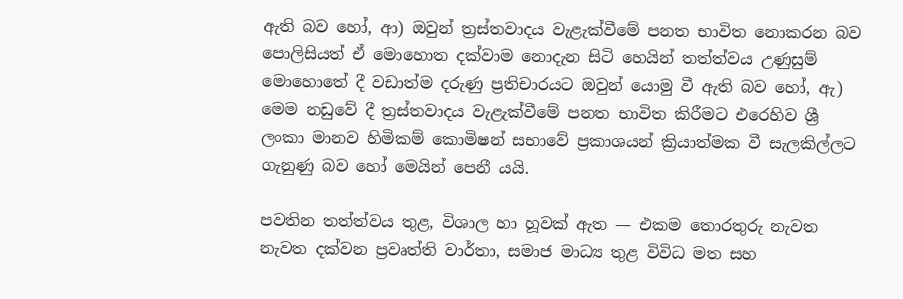ඇති බව හෝ, ආ) ඔවුන් ත්‍රස්තවාදය වැළැක්වීමේ පනත භාවිත නොකරන බව පොලිසියත් ඒ මොහොත දක්වාම නොදැන සිටි හෙයින් තත්ත්වය උණුසුම් මොහොතේ දී වඩාත්ම දරුණු ප්‍රතිචාරයට ඔවුන් යොමු වී ඇති බව හෝ, ඇ) මෙම නඩුවේ දී ත්‍රස්තවාදය වැළැක්වීමේ පනත භාවිත කිරීමට එරෙහිව ශ්‍රී ලංකා මානව හිමිකම් කොමිෂන් සභාවේ ප්‍රකාශයන් ක්‍රියාත්මක වී සැලකිල්ලට ගැනුණු බව හෝ මෙයින් පෙනී යයි.

පවතින තත්ත්වය තුළ, විශාල හා හූවක් ඇත — එකම තොරතුරු නැවත නැවත දක්වන ප්‍රවෘත්ති වාර්තා, සමාජ මාධ්‍ය තුළ විවිධ මත සහ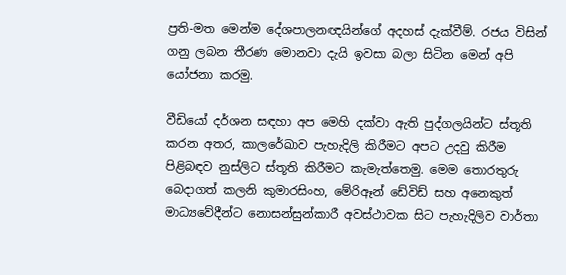ප්‍රති-මත මෙන්ම දේශපාලනඥයින්ගේ අදහස් දැක්වීම්. රජය විසින් ගනු ලබන තීරණ මොනවා දැයි ඉවසා බලා සිටින මෙන් අපි යෝජනා කරමු.

වීඩියෝ දර්ශන සඳහා අප මෙහි දක්වා ඇති පුද්ගලයින්ට ස්තූති කරන අතර, කාලරේඛාව පැහැදිලි කිරීමට අපට උදවු කිරීම පිළිබඳව නුස්ලිට ස්තූති කිරීමට කැමැත්තෙමු. මෙම තොරතුරු බෙදාගත් කලනි කුමාරසිංහ, මේරිඈන් ඩේවිඩ් සහ අනෙකුත් මාධ්‍යවේදීන්ට නොසන්සුන්කාරී අවස්ථාවක සිට පැහැදිලිව වාර්තා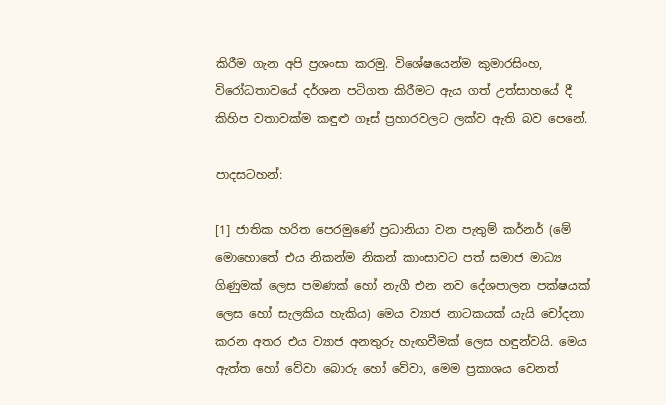කිරීම ගැන අපි ප්‍රශංසා කරමු. විශේෂයෙන්ම කුමාරසිංහ, විරෝධතාවයේ දර්ශන පටිගත කිරීමට ඇය ගත් උත්සාහයේ දී කිහිප වතාවක්ම කඳුළු ගෑස් ප්‍රහාරවලට ලක්ව ඇති බව පෙනේ.

පාදසටහන්:

[1] ජාතික හරිත පෙරමුණේ ප්‍රධානියා වන පැතුම් කර්නර් (මේ මොහොතේ එය නිකන්ම නිකන් කාංසාවට පත් සමාජ මාධ්‍ය ගිණුමක් ලෙස පමණක් හෝ නැගී එන නව දේශපාලන පක්ෂයක් ලෙස හෝ සැලකිය හැකිය) මෙය ව්‍යාජ නාටකයක් යැයි චෝදනා කරන අතර එය ව්‍යාජ අනතුරු හැඟවීමක් ලෙස හඳුන්වයි. මෙය ඇත්ත හෝ වේවා බොරු හෝ වේවා, මෙම ප්‍රකාශය වෙනත්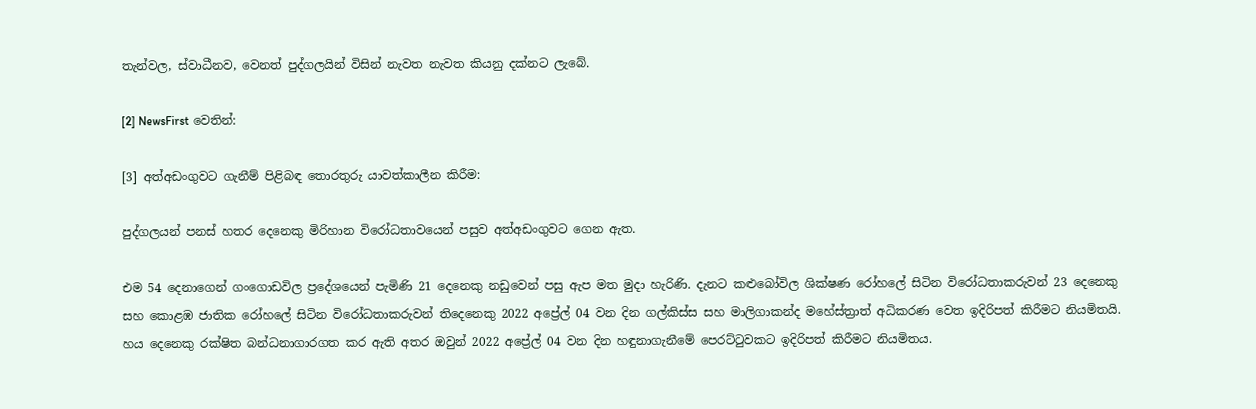තැන්වල, ස්වාධීනව, වෙනත් පුද්ගලයින් විසින් නැවත නැවත කියනු දක්නට ලැබේ.

[2] NewsFirst වෙතින්:

[3] අත්අඩංගුවට ගැනීම් පිළිබඳ තොරතුරු යාවත්කාලීන කිරීම:

පුද්ගලයන් පනස් හතර දෙනෙකු මිරිහාන විරෝධතාවයෙන් පසුව අත්අඩංගුවට ගෙන ඇත.

එම 54 දෙනාගෙන් ගංගොඩවිල ප්‍රදේශයෙන් පැමිණි 21 දෙනෙකු නඩුවෙන් පසු ඇප මත මුදා හැරිණි. දැනට කළුබෝවිල ශික්ෂණ රෝහලේ සිටින විරෝධතාකරුවන් 23 දෙනෙකු සහ කොළඹ ජාතික රෝහලේ සිටින විරෝධතාකරුවන් තිදෙනෙකු 2022 අප්‍රේල් 04 වන දින ගල්කිස්ස සහ මාලිගාකන්ද මහේස්ත්‍රාත් අධිකරණ වෙත ඉදිරිපත් කිරීමට නියමිතයි. හය දෙනෙකු රක්ෂිත බන්ධනාගාරගත කර ඇති අතර ඔවුන් 2022 අප්‍රේල් 04 වන දින හඳුනාගැනීමේ පෙරට්ටුවකට ඉදිරිපත් කිරීමට නියමිතය.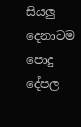සියලු දෙනාටම පොදු දේපල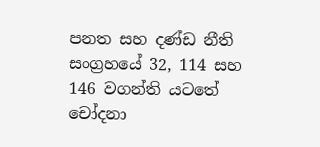පනත සහ දණ්ඩ නීති සංග්‍රහයේ 32, 114 සහ 146 වගන්ති යටතේ චෝදනා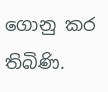ගොනු කර තිබිණි.